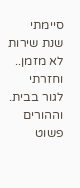סיימתי שנת שירות לא מזמן.. וחזרתי לגור בבית.
וההורים פשוט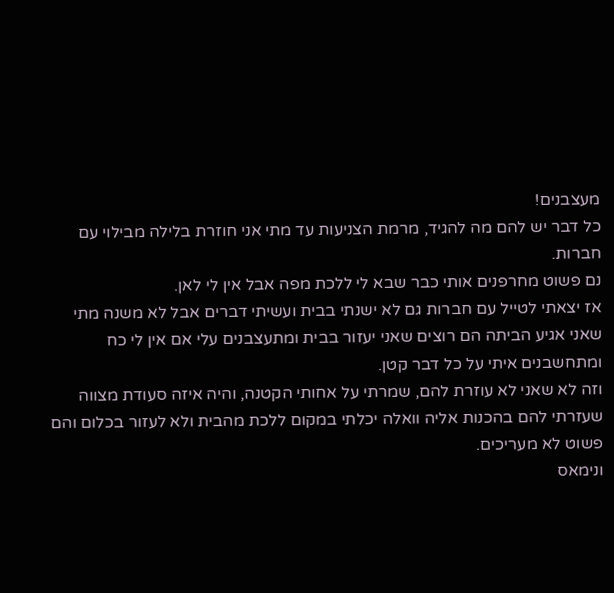מעצבנים!
כל דבר יש להם מה להגיד, מרמת הצניעות עד מתי אני חוזרת בלילה מבילוי עם חברות.
נם פשוט מחרפנים אותי כבר שבא לי ללכת מפה אבל אין לי לאן.
אז יצאתי לטייל עם חברות גם לא ישנתי בבית ועשיתי דברים אבל לא משנה מתי שאני אגיע הביתה הם רוצים שאני יעזור בבית ומתעצבנים עלי אם אין לי כח ומתחשבנים איתי על כל דבר קטן.
וזה לא שאני לא עוזרת להם, שמרתי על אחותי הקטנה, והיה איזה סעודת מצווה שעזרתי להם בהכנות אליה וואלה יכלתי במקום ללכת מהבית ולא לעזור בכלום והם פשוט לא מעריכים.
ונימאס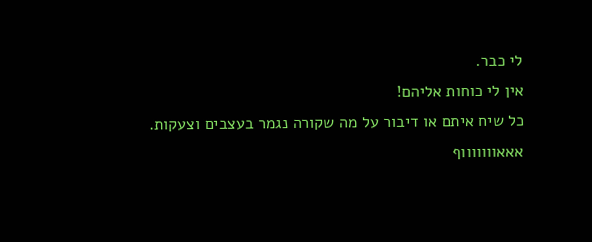לי כבר.
אין לי כוחות אליהם!
כל שיח איתם או דיבור על מה שקורה נגמר בעצבים וצעקות.
אאאוווווווף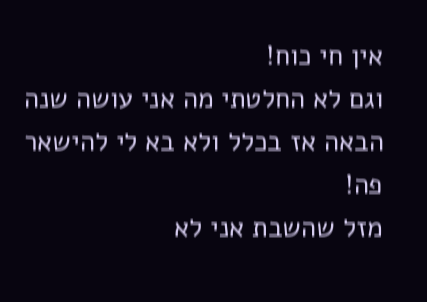אין חי כוח!
וגם לא החלטתי מה אני עושה שנה הבאה אז בכלל ולא בא לי להישאר פה!
מזל שהשבת אני לא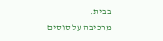בבית.
מרכיבה על סוסים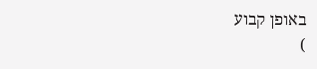באופן קבוע
)